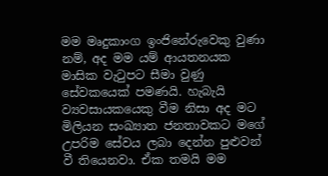මම මෘදුකාංග ඉංජිනේරුවෙකු වුණා නම්, අද මම යම් ආයතනයක මාසික වැටුපට සීමා වුණු සේවකයෙක් පමණයි. හැබැයි ව්‍යවසායකයෙකු වීම නිසා අද මට මිලියන සංඛ්‍යාත ජනතාවකට මගේ උපරිම සේවය ලබා දෙන්න පුළුවන් වී තියෙනවා. ඒක තමයි මම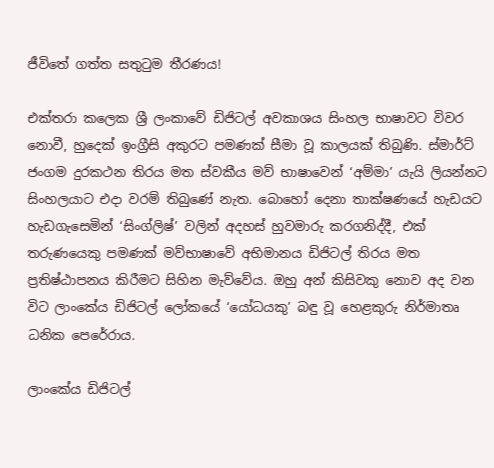ජීවිතේ ගත්ත සතුටුම තීරණය!

එක්තරා කලෙක ශ්‍රී ලංකාවේ ඩිජිටල් අවකාශය සිංහල භාෂාවට විවර නොවී, හුදෙක් ඉංග්‍රීසි අකුරට පමණක් සීමා වූ කාලයක් තිබුණි. ස්මාර්ට් ජංගම දුරකථන තිරය මත ස්වකීය මව් භාෂාවෙන් ‘අම්මා’ යැයි ලියන්නට සිංහලයාට එදා වරම් තිබුණේ නැත. බොහෝ දෙනා තාක්ෂණයේ හැඩයට හැඩගැසෙමින් ‘සිංග්ලිෂ්’ වලින් අදහස් හුවමාරු කරගනිද්දී, එක් තරුණයෙකු පමණක් මව්භාෂාවේ අභිමානය ඩිජිටල් තිරය මත ප්‍රතිෂ්ඨාපනය කිරීමට සිහින මැව්වේය. ඔහු අන් කිසිවකු නොව අද වන විට ලාංකේය ඩිජිටල් ලෝකයේ ‘යෝධයකු’ බඳු වූ හෙළකුරු නිර්මාතෘ ධනික පෙරේරාය.

ලාංකේය ඩිජිටල්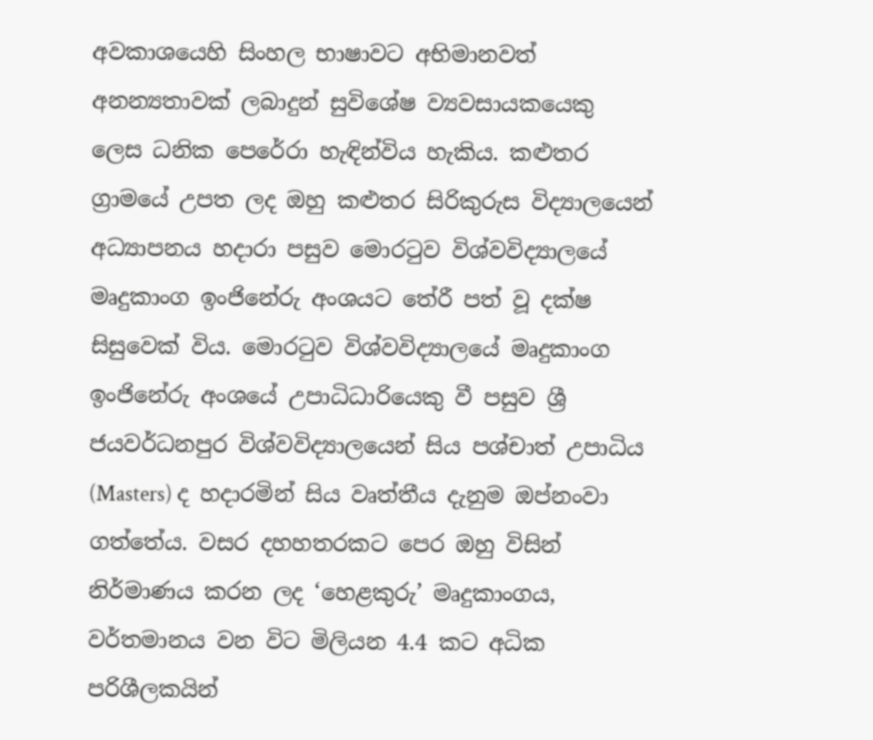අවකාශයෙහි සිංහල භාෂාවට අභිමානවත් අනන්‍යතාවක් ලබාදුන් සුවිශේෂ ව්‍යවසායකයෙකු ලෙස ධනික පෙරේරා හැඳින්විය හැකිය. කළුතර ග්‍රාමයේ උපත ලද ඔහු කළුතර සිරිකුරුස විද්‍යාලයෙන් අධ්‍යාපනය හදාරා පසුව මොරටුව විශ්වවිද්‍යාලයේ මෘදුකාංග ඉංජිනේරු අංශයට තේරී පත් වූ දක්ෂ සිසුවෙක් විය. මොරටුව විශ්වවිද්‍යාලයේ මෘදුකාංග ඉංජිනේරු අංශයේ උපාධිධාරියෙකු වී පසුව ශ්‍රී ජයවර්ධනපුර විශ්වවිද්‍යාලයෙන් සිය පශ්චාත් උපාධිය (Masters) ද හදාරමින් සිය වෘත්තීය දැනුම ඔප්නංවා ගත්තේය. වසර දහහතරකට පෙර ඔහු විසින් නිර්මාණය කරන ලද ‘හෙළකුරු’ මෘදුකාංගය, වර්තමානය වන විට මිලියන 4.4 කට අධික පරිශීලකයින්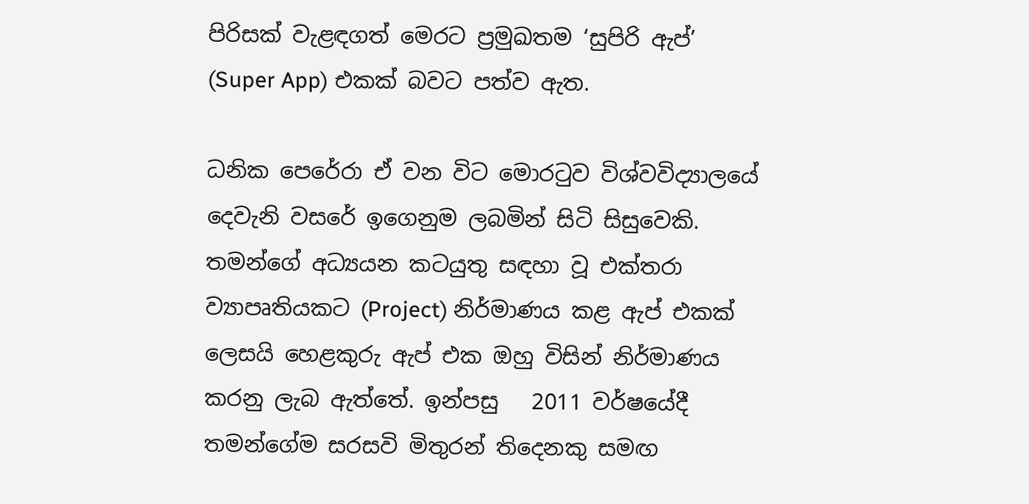පිරිසක් වැළඳගත් මෙරට ප්‍රමුඛතම ‘සුපිරි ඇප්’ (Super App) එකක් බවට පත්ව ඇත.

ධනික පෙරේරා ඒ වන විට මොරටුව විශ්වවිද්‍යාලයේ දෙවැනි වසරේ ඉගෙනුම ලබමින් සිටි සිසුවෙකි. තමන්ගේ අධ්‍යයන කටයුතු සඳහා වූ එක්තරා ව්‍යාපෘතියකට (Project) නිර්මාණය කළ ඇප් එකක් ලෙසයි හෙළකුරු ඇප් එක ඔහු විසින් නිර්මාණය කරනු ලැබ ඇත්තේ. ඉන්පසු   2011 වර්ෂයේදී තමන්ගේම සරසවි මිතුරන් තිදෙනකු සමඟ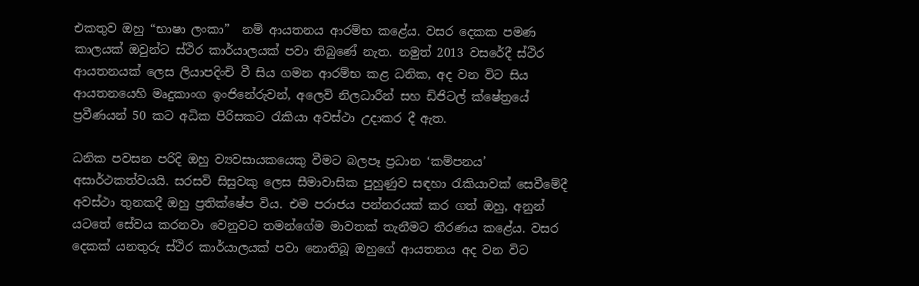එකතුව ඔහු “භාෂා ලංකා”  නම් ආයතනය ආරම්භ කළේය. වසර දෙකක පමණ කාලයක් ඔවුන්ට ස්ථිර කාර්යාලයක් පවා තිබුණේ නැත. නමුත් 2013 වසරේදී ස්ථිර ආයතනයක් ලෙස ලියාපදිංචි වී සිය ගමන ආරම්භ කළ ධනික, අද වන විට සිය ආයතනයෙහි මෘදුකාංග ඉංජිනේරුවන්, අලෙවි නිලධාරීන් සහ ඩිජිටල් ක්ෂේත්‍රයේ ප්‍රවීණයන් 50 කට අධික පිරිසකට රැකියා අවස්ථා උදාකර දී ඇත.

ධනික පවසන පරිදි ඔහු ව්‍යවසායකයෙකු වීමට බලපෑ ප්‍රධාන ‘කම්පනය’ අසාර්ථකත්වයයි. සරසවි සිසුවකු ලෙස සීමාවාසික පුහුණුව සඳහා රැකියාවක් සෙවීමේදී අවස්ථා තුනකදී ඔහු ප්‍රතික්ෂේප විය. එම පරාජය පන්නරයක් කර ගත් ඔහු, අනුන් යටතේ සේවය කරනවා වෙනුවට තමන්ගේම මාවතක් තැනීමට තීරණය කළේය. වසර දෙකක් යනතුරු ස්ථිර කාර්යාලයක් පවා නොතිබූ ඔහුගේ ආයතනය අද වන විට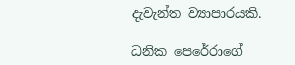දැවැන්ත ව්‍යාපාරයකි.

ධනික පෙරේරාගේ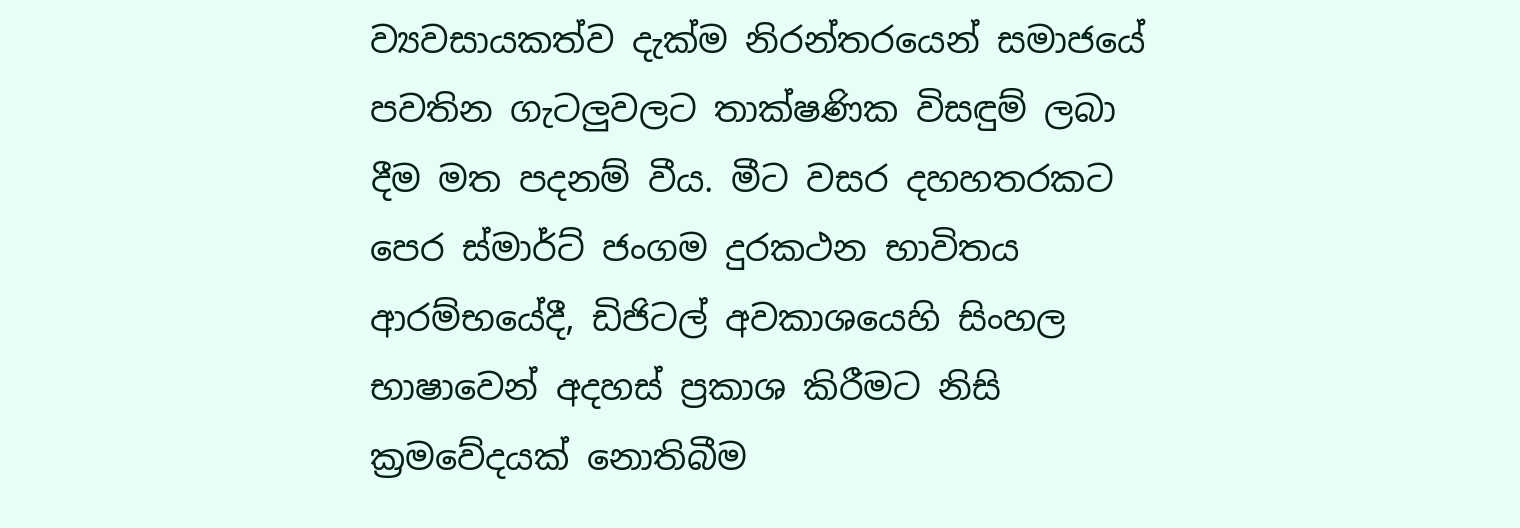ව්‍යවසායකත්ව දැක්ම නිරන්තරයෙන් සමාජයේ පවතින ගැටලුවලට තාක්ෂණික විසඳුම් ලබා දීම මත පදනම් වීය. මීට වසර දහහතරකට පෙර ස්මාර්ට් ජංගම දුරකථන භාවිතය ආරම්භයේදී, ඩිජිටල් අවකාශයෙහි සිංහල භාෂාවෙන් අදහස් ප්‍රකාශ කිරීමට නිසි ක්‍රමවේදයක් නොතිබීම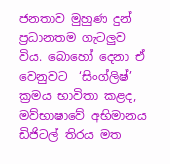ජනතාව මුහුණ දුන් ප්‍රධානතම ගැටලුව විය. බොහෝ දෙනා ඒ වෙනුවට  ‘සිංග්ලිෂ්’ ක්‍රමය භාවිතා කළද, මව්භාෂාවේ අභිමානය ඩිජිටල් තිරය මත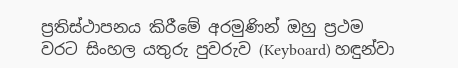ප්‍රතිස්ථාපනය කිරීමේ අරමුණින් ඔහු ප්‍රථම වරට සිංහල යතුරු පුවරුව (Keyboard) හඳුන්වා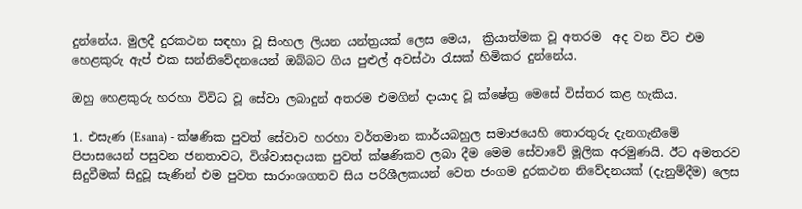දුන්නේය. මුලදී දුරකථන සඳහා වූ සිංහල ලියන යන්ත්‍රයක් ලෙස මෙය,  ක්‍රියාත්මක වූ අතරම  අද වන විට එම හෙළකුරු ඇප් එක සන්නිවේදනයෙන් ඔබ්බට ගිය පුළුල් අවස්ථා රැසක් හිමිකර දුන්නේය.

ඔහු හෙළකුරු හරහා විවිධ වූ සේවා ලබාදුන් අතරම එමගින් දායාද වූ ක්ෂේත්‍ර මෙසේ විස්තර කළ හැකිය.

1. එසැණ (Esana) - ක්ෂණික පුවත් සේවාව හරහා වර්තමාන කාර්යබහුල සමාජයෙහි තොරතුරු දැනගැනීමේ පිපාසයෙන් පසුවන ජනතාවට, විශ්වාසදායක පුවත් ක්ෂණිකව ලබා දීම මෙම සේවාවේ මූලික අරමුණයි. ඊට අමතරව සිදුවීමක් සිදුවූ සැණින් එම පුවත සාරාංශගතව සිය පරිශීලකයන් වෙත ජංගම දුරකථන නිවේදනයක් (දැනුම්දීම) ලෙස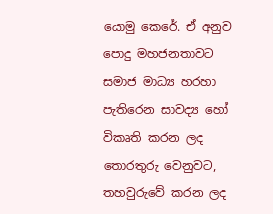යොමු කෙරේ. ඒ අනුව පොදු මහජනතාවට  සමාජ මාධ්‍ය හරහා පැතිරෙන සාවද්‍ය හෝ විකෘති කරන ලද තොරතුරු වෙනුවට, තහවුරුවේ කරන ලද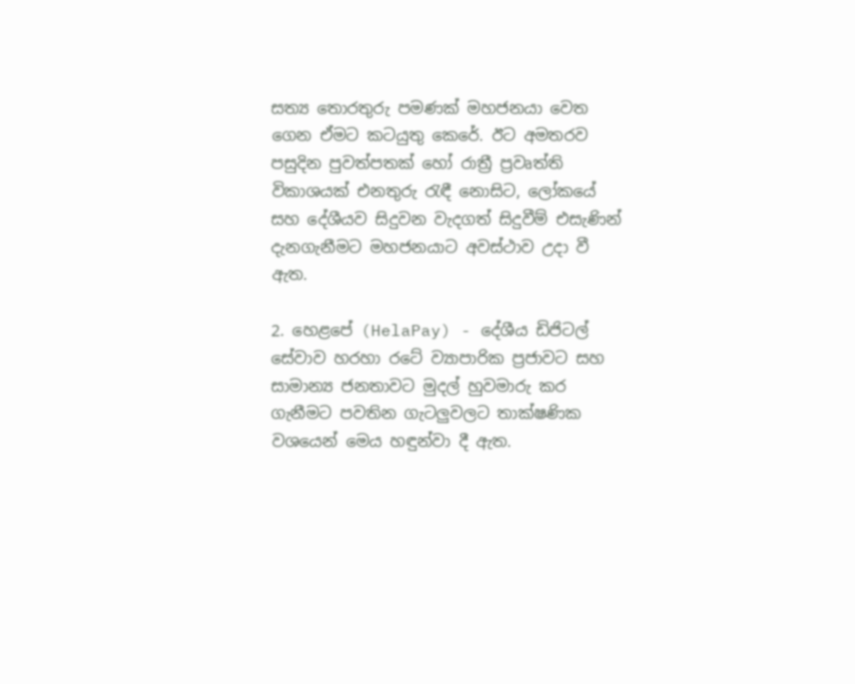සත්‍ය තොරතුරු පමණක් මහජනයා වෙත ගෙන ඒමට කටයුතු කෙරේ. ඊට අමතරව පසුදින පුවත්පතක් හෝ රාත්‍රී ප්‍රවෘත්ති විකාශයක් එනතුරු රැඳී නොසිට, ලෝකයේ සහ දේශීයව සිදුවන වැදගත් සිදුවීම් එසැණින් දැනගැනීමට මහජනයාට අවස්ථාව උදා වී ඇත.

2. හෙළපේ (HelaPay) - දේශීය ඩිජිටල් සේවාව හරහා රටේ ව්‍යාපාරික ප්‍රජාවට සහ සාමාන්‍ය ජනතාවට මුදල් හුවමාරු කර ගැනීමට පවතින ගැටලුවලට තාක්ෂණික වශයෙන් මෙය හඳුන්වා දී ඇත.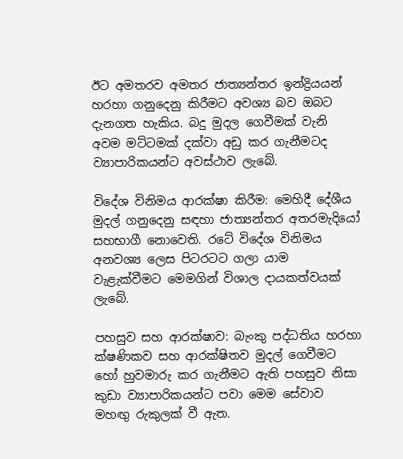ඊට අමතරව අමතර ජාත්‍යන්තර ඉන්ද්‍රියයන් හරහා ගනුදෙනු කිරීමට අවශ්‍ය බව ඔබට දැනගත හැකිය. බදු මුදල ගෙවීමක් වැනි අවම මට්ටමක් දක්වා අඩු කර ගැනීමටද ව්‍යාපාරිකයන්ට අවස්ථාව ලැබේ.

විදේශ විනිමය ආරක්ෂා කිරීම: මෙහිදී දේශීය මුදල් ගනුදෙනු සඳහා ජාත්‍යන්තර අතරමැදියෝ සහභාගී නොවෙති. රටේ විදේශ විනිමය අනවශ්‍ය ලෙස පිටරටට ගලා යාම වැළැක්වීමට මෙමගින් විශාල දායකත්වයක් ලැබේ.

පහසුව සහ ආරක්ෂාව: බැංකු පද්ධතිය හරහා ක්ෂණිකව සහ ආරක්ෂිතව මුදල් ගෙවීමට හෝ හුවමාරු කර ගැනීමට ඇති පහසුව නිසා කුඩා ව්‍යාපාරිකයන්ට පවා මෙම සේවාව මහඟු රුකුලක් වී ඇත.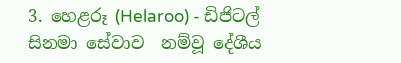3. හෙළරූ (Helaroo) - ඩිජිටල් සිනමා සේවාව  නම්වූ දේශීය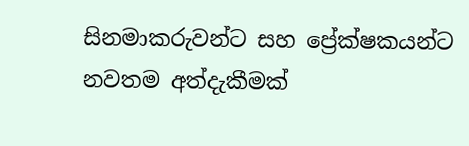සිනමාකරුවන්ට සහ ප්‍රේක්ෂකයන්ට නවතම අත්දැකීමක්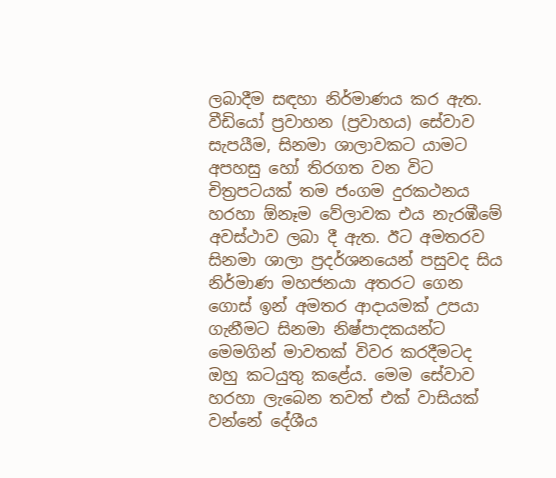ලබාදීම සඳහා නිර්මාණය කර ඇත. වීඩියෝ ප්‍රවාහන (ප්‍රවාහය) සේවාව සැපයීම, සිනමා ශාලාවකට යාමට අපහසු හෝ තිරගත වන විට චිත්‍රපටයක් තම ජංගම දුරකථනය හරහා ඕනෑම වේලාවක එය නැරඹීමේ අවස්ථාව ලබා දී ඇත. ඊට අමතරව සිනමා ශාලා ප්‍රදර්ශනයෙන් පසුවද සිය නිර්මාණ මහජනයා අතරට ගෙන ගොස් ඉන් අමතර ආදායමක් උපයා ගැනීමට සිනමා නිෂ්පාදකයන්ට මෙමගින් මාවතක් විවර කරදීමටද ඔහු කටයුතු කළේය. මෙම සේවාව හරහා ලැබෙන තවත් එක් වාසියක් වන්නේ දේශීය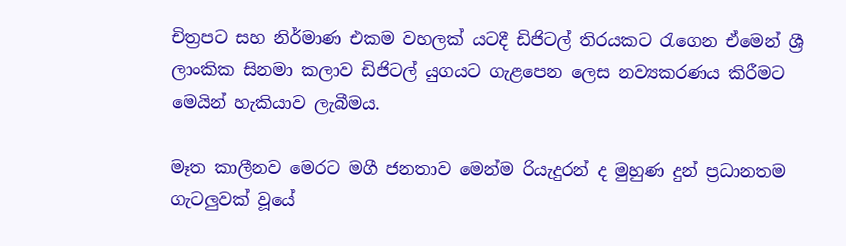චිත්‍රපට සහ නිර්මාණ එකම වහලක් යටදී ඩිජිටල් තිරයකට රැගෙන ඒමෙන් ශ්‍රී ලාංකික සිනමා කලාව ඩිජිටල් යුගයට ගැළපෙන ලෙස නව්‍යකරණය කිරීමට මෙයින් හැකියාව ලැබීමය.

මෑත කාලීනව මෙරට මගී ජනතාව මෙන්ම රියැදුරන් ද මුහුණ දුන් ප්‍රධානතම ගැටලුවක් වූයේ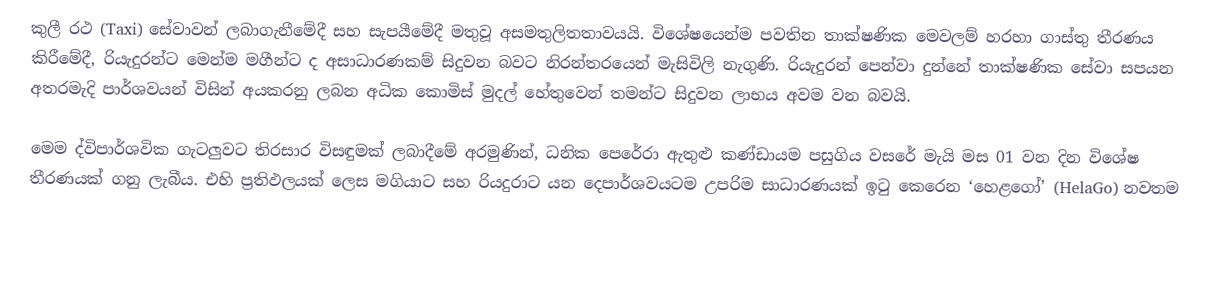කුලී රථ (Taxi) සේවාවන් ලබාගැනීමේදී සහ සැපයීමේදී මතුවූ අසමතුලිතතාවයයි. විශේෂයෙන්ම පවතින තාක්ෂණික මෙවලම් හරහා ගාස්තු තීරණය කිරීමේදී, රියැදුරන්ට මෙන්ම මගීන්ට ද අසාධාරණකම් සිදුවන බවට නිරන්තරයෙන් මැසිවිලි නැගුණි. රියැදුරන් පෙන්වා දුන්නේ තාක්ෂණික සේවා සපයන අතරමැදි පාර්ශවයන් විසින් අයකරනු ලබන අධික කොමිස් මුදල් හේතුවෙන් තමන්ට සිදුවන ලාභය අවම වන බවයි.

මෙම ද්විපාර්ශවික ගැටලුවට තිරසාර විසඳුමක් ලබාදීමේ අරමුණින්, ධනික පෙරේරා ඇතුළු කණ්ඩායම පසුගිය වසරේ මැයි මස 01 වන දින විශේෂ තීරණයක් ගනු ලැබීය. එහි ප්‍රතිඵලයක් ලෙස මගියාට සහ රියදුරාට යන දෙපාර්ශවයටම උපරිම සාධාරණයක් ඉටු කෙරෙන ‘හෙළගෝ’ (HelaGo) නවතම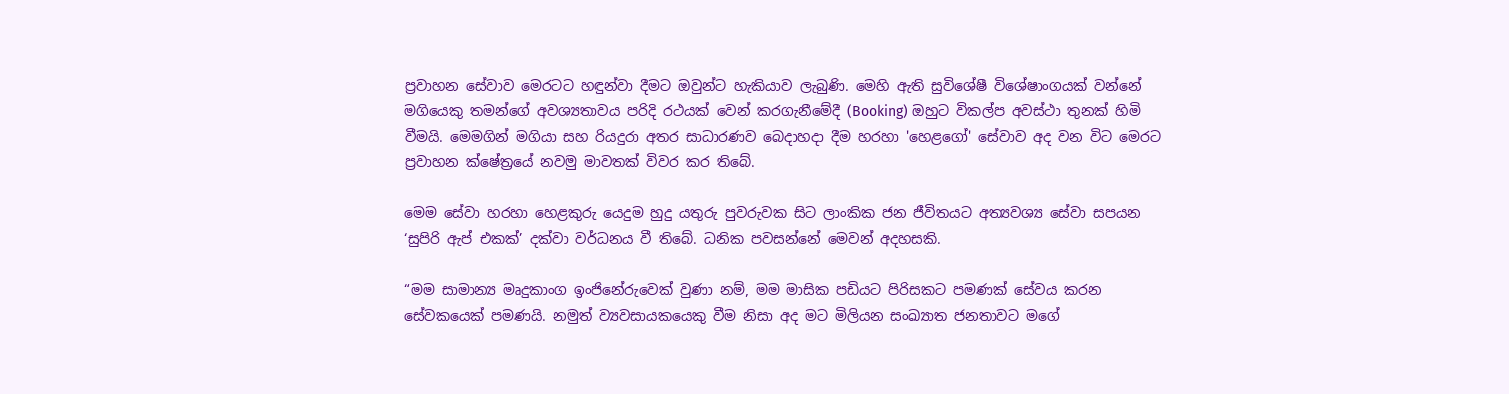ප්‍රවාහන සේවාව මෙරටට හඳුන්වා දීමට ඔවුන්ට හැකියාව ලැබුණි. මෙහි ඇති සුවිශේෂී විශේෂාංගයක් වන්නේ මගියෙකු තමන්ගේ අවශ්‍යතාවය පරිදි රථයක් වෙන් කරගැනීමේදී (Booking) ඔහුට විකල්ප අවස්ථා තුනක් හිමි වීමයි. මෙමගින් මගියා සහ රියදුරා අතර සාධාරණව බෙදාහදා දීම හරහා 'හෙළගෝ' සේවාව අද වන විට මෙරට ප්‍රවාහන ක්ෂේත්‍රයේ නවමු මාවතක් විවර කර තිබේ.

මෙම සේවා හරහා හෙළකුරු යෙදුම හුදු යතුරු පුවරුවක සිට ලාංකික ජන ජීවිතයට අත්‍යවශ්‍ය සේවා සපයන ‘සුපිරි ඇප් එකක්’ දක්වා වර්ධනය වී තිබේ. ධනික පවසන්නේ මෙවන් අදහසකි.

“මම සාමාන්‍ය මෘදුකාංග ඉංජිනේරුවෙක් වුණා නම්, මම මාසික පඩියට පිරිසකට පමණක් සේවය කරන සේවකයෙක් පමණයි. නමුත් ව්‍යවසායකයෙකු වීම නිසා අද මට මිලියන සංඛ්‍යාත ජනතාවට මගේ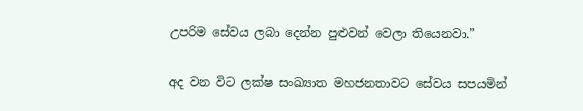උපරිම සේවය ලබා දෙන්න පුළුවන් වෙලා තියෙනවා.”

අද වන විට ලක්ෂ සංඛ්‍යාත මහජනතාවට සේවය සපයමින්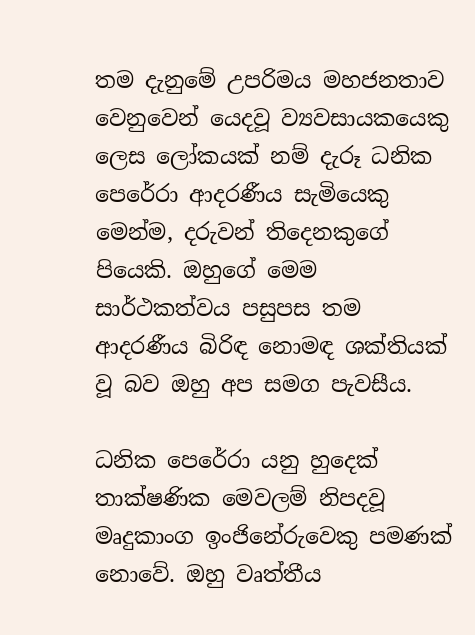තම දැනුමේ උපරිමය මහජනතාව වෙනුවෙන් යෙදවූ ව්‍යවසායකයෙකු ලෙස ලෝකයක් නම් දැරූ ධනික පෙරේරා ආදරණීය සැමියෙකු මෙන්ම, දරුවන් තිදෙනකුගේ පියෙකි. ඔහුගේ මෙම සාර්ථකත්වය පසුපස තම ආදරණීය බිරිඳ නොමඳ ශක්තියක් වූ බව ඔහු අප සමග පැවසීය.

ධනික පෙරේරා යනු හුදෙක් තාක්ෂණික මෙවලම් නිපදවූ මෘදුකාංග ඉංජිනේරුවෙකු පමණක් නොවේ. ඔහු වෘත්තීය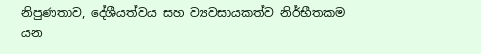නිපුණතාව, දේශීයත්වය සහ ව්‍යවසායකත්ව නිර්භීතකම යන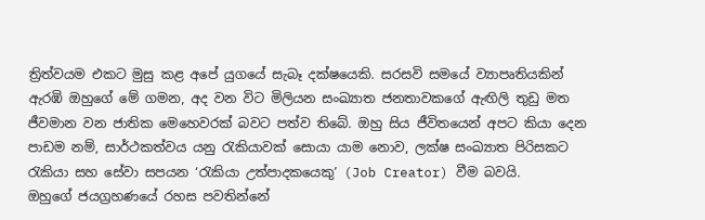ත්‍රිත්වයම එකට මුසු කළ අපේ යුගයේ සැබෑ දක්ෂයෙකි. සරසවි සමයේ ව්‍යාපෘතියකින් ඇරඹි ඔහුගේ මේ ගමන, අද වන විට මිලියන සංඛ්‍යාත ජනතාවකගේ ඇඟිලි තුඩු මත ජීවමාන වන ජාතික මෙහෙවරක් බවට පත්ව තිබේ. ඔහු සිය ජීවිතයෙන් අපට කියා දෙන  පාඩම නම්, සාර්ථකත්වය යනු රැකියාවක් සොයා යාම නොව, ලක්ෂ සංඛ්‍යාත පිරිසකට රැකියා සහ සේවා සපයන ‘රැකියා උත්පාදකයෙකු’ (Job Creator) වීම බවයි.
ඔහුගේ ජයග්‍රහණයේ රහස පවතින්නේ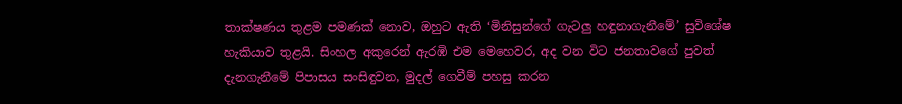තාක්ෂණය තුළම පමණක් නොව, ඔහුට ඇති ‘මිනිසුන්ගේ ගැටලු හඳුනාගැනීමේ’ සුවිශේෂ හැකියාව තුළයි. සිංහල අකුරෙන් ඇරඹි එම මෙහෙවර, අද වන විට ජනතාවගේ පුවත් දැනගැනීමේ පිපාසය සංසිඳුවන, මුදල් ගෙවීම් පහසු කරන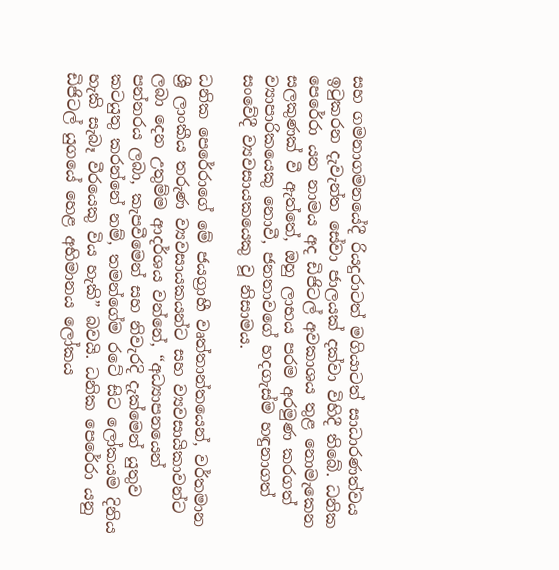සහ ගමනාගමනයේදී රියදුරාටත් මගියාටත් සාධාරණත්වය ඉටුකරන දැවැන්ත සේවා ජාලයක් දක්වා විහිදී තිබේ. ධනික පෙරේරා යන නාමය අද ඩිජිටල් අවකාශය තුළ නොමැකෙන සලකුණක් වී ඇත්තේ, ඔහු ලාභය පරම අරමුණ කරගත් ව්‍යාපාරිකයෙකු නොවී, ජනතාවගේ හදගැස්ම හඳුනාගත් සංවේදී ව්‍යවසායකයෙකු වූ නිසාමය.

ධනික පෙරේරාගේ මේ ජයග්‍රාහී වෘත්තාන්තයෙන්, වර්තමාන ශ්‍රී ලාංකීය තරුණ ව්‍යවසායකයන්ට සහ ව්‍යවසායිකාවන්ට ලබා දෙන උතුම්ම ආදර්ශය වන්නේ, “අධ්‍යාපනයෙන් පන්නරය ලබා, කැපවීමෙන් සහ නිවැරදි දැක්මෙන් යුතුව කටයුතු කරන්නේ නම්, තමන්ගේම රටේ සිට ලෝකයම දිනිය හැකි සැබෑ වීරයෙකු විය හැකි” බවයි. ධනික පෙරේරා යනු ඩිජිටල් යුගයේ හෙළ අභිමානය ලෝකය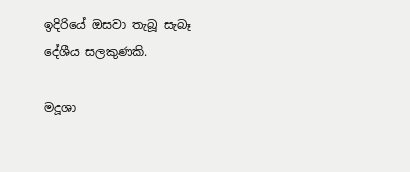ඉදිරියේ ඔසවා තැබූ සැබෑ දේශීය සලකුණකි.

මදූශා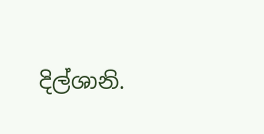දිල්ශානි.